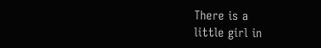There is a
little girl in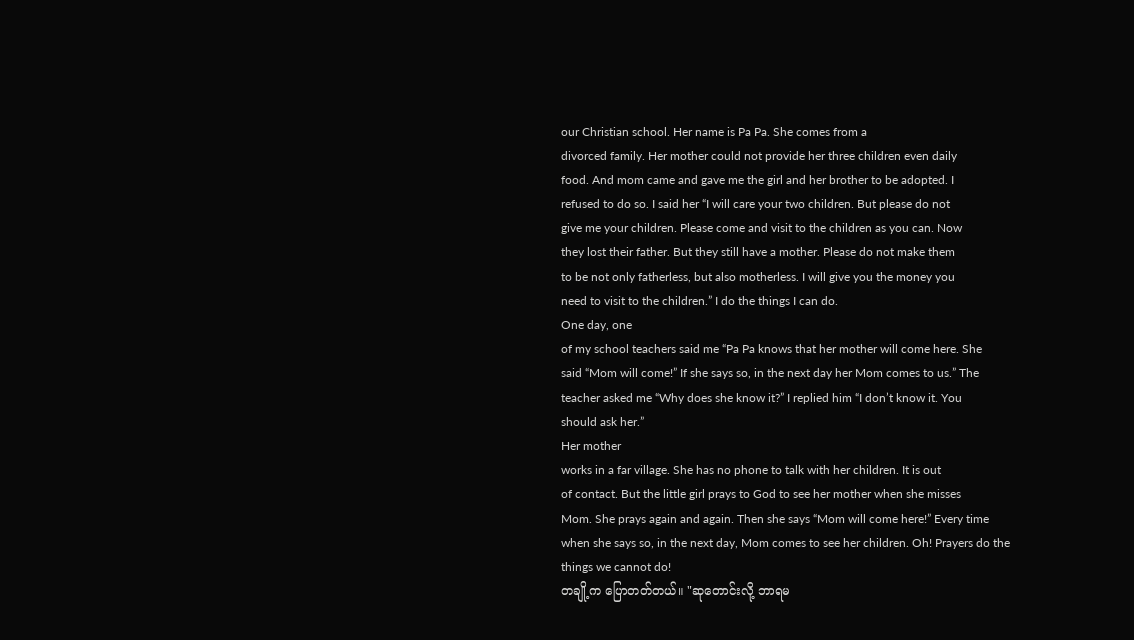our Christian school. Her name is Pa Pa. She comes from a
divorced family. Her mother could not provide her three children even daily
food. And mom came and gave me the girl and her brother to be adopted. I
refused to do so. I said her “I will care your two children. But please do not
give me your children. Please come and visit to the children as you can. Now
they lost their father. But they still have a mother. Please do not make them
to be not only fatherless, but also motherless. I will give you the money you
need to visit to the children.” I do the things I can do.
One day, one
of my school teachers said me “Pa Pa knows that her mother will come here. She
said “Mom will come!” If she says so, in the next day her Mom comes to us.” The
teacher asked me “Why does she know it?” I replied him “I don’t know it. You
should ask her.”
Her mother
works in a far village. She has no phone to talk with her children. It is out
of contact. But the little girl prays to God to see her mother when she misses
Mom. She prays again and again. Then she says “Mom will come here!” Every time
when she says so, in the next day, Mom comes to see her children. Oh! Prayers do the things we cannot do!
တချို့က ပြောတတ်တယ်။ "ဆုတောင်းလို့ ဘာရမ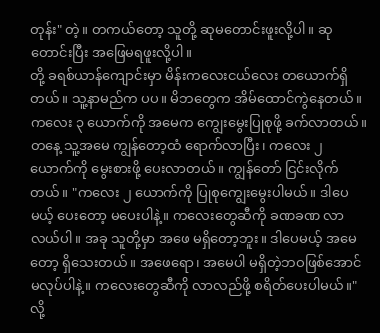တုန်း" တဲ့။ တကယ်တော့ သူတို့ ဆုမတောင်းဖူးလို့ပါ။ ဆုတောင်းပြီး အဖြေမရဖူးလို့ပါ။
တို့ ခရစ်ယာန်ကျောင်းမှာ မိန်းကလေးငယ်လေး တယောက်ရှိတယ်။ သူ့နာမည်က ပပ။ မိဘတွေက အိမ်ထောင်ကွဲနေတယ်။ ကလေး ၃ ယောက်ကို အမေက ကျွေးမွေးပြုစုဖို့ ခက်လာတယ်။ တနေ့ သူ့အမေ ကျွန်တော့ထံ ရောက်လာပြီး၊ ကလေး ၂ ယောက်ကို မွေးစားဖို့ ပေးလာတယ်။ ကျွန်တော် ငြင်းလိုက်တယ်။ "ကလေး ၂ ယောက်ကို ပြုစုကျွေးမွေးပါမယ်။ ဒါပေမယ့် ပေးတော့ မပေးပါနဲ့။ ကလေးတွေဆီကို ခဏခဏ လာလယ်ပါ။ အခု သူတို့မှာ အဖေ မရှိတော့ဘူး။ ဒါပေမယ့် အမေတော့ ရှိသေးတယ်။ အဖေရော၊ အမေပါ မရှိတဲ့ဘဝဖြစ်အောင် မလုပ်ပါနဲ့။ ကလေးတွေဆီကို လာလည်ဖို့ စရိတ်ပေးပါမယ်။" လို့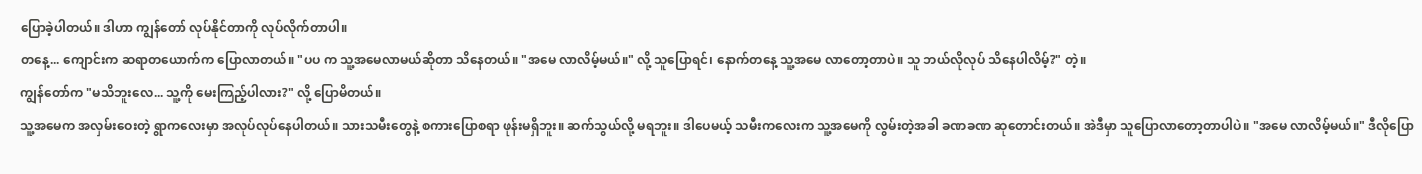ပြောခဲ့ပါတယ်။ ဒါဟာ ကျွန်တော် လုပ်နိုင်တာကို လုပ်လိုက်တာပါ။
တနေ့... ကျောင်းက ဆရာတယောက်က ပြောလာတယ်။ "ပပ က သူ့အမေလာမယ်ဆိုတာ သိနေတယ်။ "အမေ လာလိမ့်မယ်။" လို့ သူပြောရင်၊ နောက်တနေ့ သူ့အမေ လာတော့တာပဲ။ သူ ဘယ်လိုလုပ် သိနေပါလိမ့်?" တဲ့။
ကျွန်တော်က "မသိဘူးလေ... သူ့ကို မေးကြည့်ပါလား?" လို့ ပြောမိတယ်။
သူ့အမေက အလှမ်းဝေးတဲ့ ရွာကလေးမှာ အလုပ်လုပ်နေပါတယ်။ သားသမီးတွေနဲ့ စကားပြောစရာ ဖုန်းမရှိဘူး။ ဆက်သွယ်လို့ မရဘူး။ ဒါပေမယ့် သမီးကလေးက သူ့အမေကို လွမ်းတဲ့အခါ ခဏခဏ ဆုတောင်းတယ်။ အဲဒီမှာ သူပြောလာတော့တာပါပဲ။ "အမေ လာလိမ့်မယ်။" ဒီလိုပြော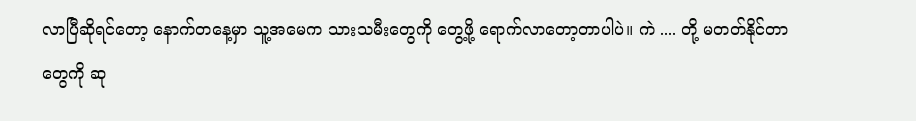လာပြီဆိုရင်တော့ နောက်တနေ့မှာ သူ့အမေက သားသမီးတွေကို တွေ့ဖို့ ရောက်လာတော့တာပါပဲ။ ကဲ .... တို့ မတတ်နိုင်တာတွေကို ဆု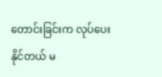တောင်းခြင်းက လုပ်ပေးနိုင်တယ် မ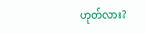ဟုတ်လား?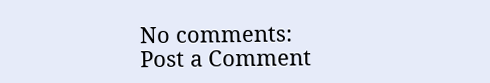No comments:
Post a Comment